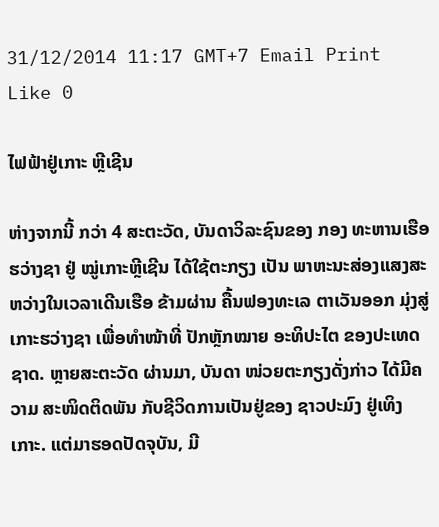31/12/2014 11:17 GMT+7 Email Print Like 0

ໄຟຟ້າຢູ່ເກາະ ຫຼີເຊີນ

ຫ່າງຈາກນີ້ ກວ່າ 4 ສະຕະວັດ, ບັນດາວິລະຊົນຂອງ ກອງ ທະຫານເຮືອຮວ່າງຊາ ຢູ່ ໝູ່ເກາະຫຼີເຊີນ ໄດ້ໃຊ້ຕະກຽງ ເປັນ ພາຫະນະສ່ອງແສງສະຫວ່າງໃນເວລາເດີນເຮືອ ຂ້າມຜ່ານ ຄື້ນຟອງທະເລ ຕາເວັນອອກ ມຸ່ງສູ່ເກາະຮວ່າງຊາ ເພື່ອທຳໜ້າທີ່ ປັກຫຼັກໝາຍ ອະທິປະໄຕ ຂອງປະເທດຊາດ. ຫຼາຍສະຕະວັດ ຜ່ານມາ, ບັນດາ ໜ່ວຍຕະກຽງດັ່ງກ່າວ ໄດ້ມີຄວາມ ສະໜິດຕິດພັນ ກັບຊີວິດການເປັນຢູ່ຂອງ ຊາວປະມົງ ຢູ່ເທິງເກາະ. ແຕ່ມາຮອດປັດຈຸບັນ, ມີ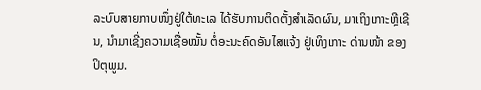ລະບົບສາຍກາບໜຶ່ງຢູ່ໃຕ້ທະເລ ໄດ້ຮັບການຕິດຕັ້ງສຳເລັດຜົນ, ມາເຖິງເກາະຫຼີເຊີນ, ນຳມາເຊີ່ງຄວາມເຊື່ອໝັ້ນ ຕໍ່ອະນະຄົດອັນໄສແຈ້ງ ຢູ່ເທິງເກາະ ດ່ານໜ້າ ຂອງປິຕຸພູມ.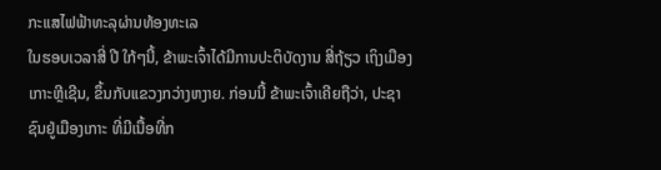ກະແສໄຟຟ້າທະລຸຜ່ານທ້ອງທະເລ
ໃນຮອບເວລາສີ່ ປີ ໃກ້ໆນີ້, ຂ້າພະເຈົ້າໄດ້ມີການປະຕິບັດງານ ສີ່ຖ້ຽວ ເຖິງເມືອງເກາະຫຼີເຊີນ, ຂຶ້ນກັບແຂວງກວ່າງຫງາຍ. ກ່ອນນີ້ ຂ້າພະເຈົ້າເຄີຍຖືວ່າ, ປະຊາຊົນຢູ່ເມືອງເກາະ ທີ່ມີເນື້ອທີ່ກ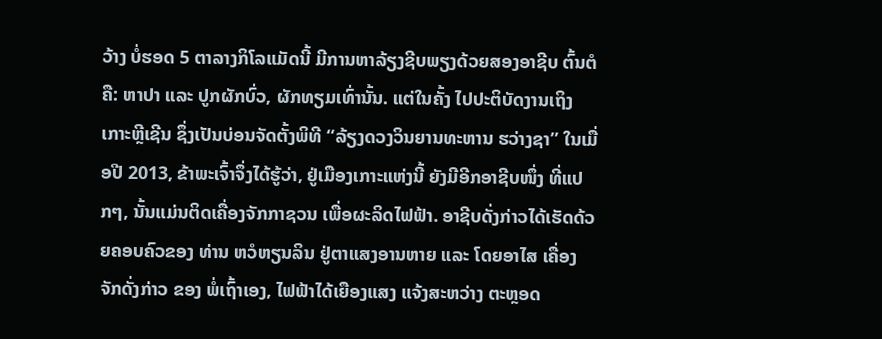ວ້າງ ບໍ່ຮອດ 5 ຕາລາງກິໂລແມັດນີ້ ມີການຫາລ້ຽງຊີບພຽງດ້ວຍສອງອາຊີບ ຕົ້ນຕໍຄື: ຫາປາ ແລະ ປູກຜັກບົ່ວ, ຜັກທຽມເທົ່ານັ້ນ. ແຕ່ໃນຄັ້ງ ໄປປະຕິບັດງານເຖິງເກາະຫຼີເຊີນ ຊຶ່ງເປັນບ່ອນຈັດຕັ້ງພິທີ “ລ້ຽງດວງວິນຍານທະຫານ ຮວ່າງຊາ” ໃນເມື່ອປີ 2013, ຂ້າພະເຈົ້າຈຶ່ງໄດ້ຮູ້ວ່າ, ຢູ່ເມືອງເກາະແຫ່ງນີ້ ຍັງມີອີກອາຊີບໜຶ່ງ ທີ່ແປກໆ, ນັ້ນແມ່ນຕິດເຄື່ອງຈັກກາຊວນ ເພື່ອຜະລິດໄຟຟ້າ. ອາຊີບດັ່ງກ່າວໄດ້ເຮັດດ້ວຍຄອບຄົວຂອງ ທ່ານ ຫວໍຫຽນລິນ ຢູ່ຕາແສງອານຫາຍ ແລະ ໂດຍອາໄສ ເຄື່ອງຈັກດັ່ງກ່າວ ຂອງ ພໍ່ເຖົ້າເອງ, ໄຟຟ້າໄດ້ເຍືອງແສງ ແຈ້ງສະຫວ່າງ ຕະຫຼອດ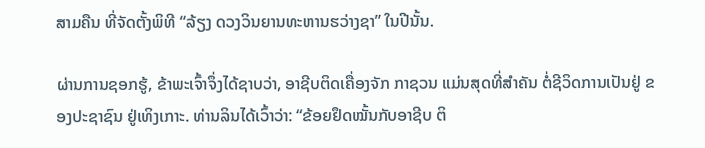ສາມຄືນ ທີ່ຈັດຕັ້ງພິທີ “ລ້ຽງ ດວງວິນຍານທະຫານຮວ່າງຊາ” ໃນປີນັ້ນ.

ຜ່ານການຊອກຮູ້, ຂ້າພະເຈົ້າຈຶ່ງໄດ້ຊາບວ່າ, ອາຊີບຕິດເຄື່ອງຈັກ ກາຊວນ ແມ່ນສຸດທີ່ສຳຄັນ ຕໍ່ຊີວິດການເປັນຢູ່ ຂອງປະຊາຊົນ ຢູ່ເທິງເກາະ. ທ່ານລິນໄດ້ເວົ້າວ່າ: “ຂ້ອຍຢຶດໝັ້ນກັບອາຊີບ ຕິ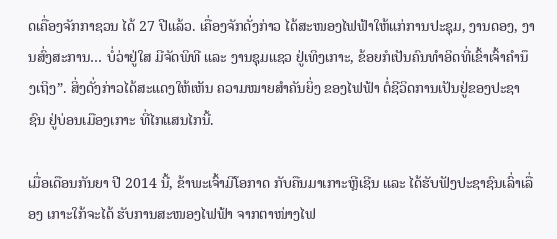ດເຄື່ອງຈັກກາຊວນ ໄດ້ 27 ປີແລ້ວ. ເຄື່ອງຈັກດັ່ງກ່າວ ໄດ້ສະໜອງໄຟຟ້າໃຫ້ແກ່ການປະຊຸມ, ງານດອງ, ງານສົ່ງສະການ… ບໍ່ວ່າຢູ່ໃສ ມີຈັດພິທີ ແລະ ງານຊຸມແຊວ ຢູ່ເທິງເກາະ, ຂ້ອຍກໍເປັນຄົນທຳອິດທີ່ເຂົ້າເຈົ້າຄຳນຶງເຖິງ”. ສິ່ງດັ່ງກ່າວໄດ້ສະແດງໃຫ້ເຫັນ ຄວາມໝາຍສຳຄັນຍິ່ງ ຂອງໄຟຟ້າ ຕໍ່ຊີວິດການເປັນຢູ່ຂອງປະຊາຊົນ ຢູ່ບ່ອນເມືອງເກາະ ທີ່ໄກແສນໄກນີ້.

ເມື່ອເດືອນກັນຍາ ປີ 2014 ນີ້, ຂ້າພະເຈົ້າມີໂອກາດ ກັບຄືນມາເກາະຫຼີເຊີນ ແລະ ໄດ້ຮັບຟັງປະຊາຊົນເລົ່າເລື່ອງ ເກາະໃກ້ຈະໄດ້ ຮັບການສະໜອງໄຟຟ້າ ຈາກຕາໜ່າງໄຟ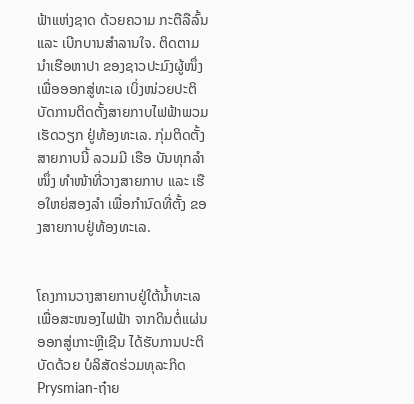ຟ້າແຫ່ງຊາດ ດ້ວຍຄວາມ ກະຕືລືລົ້ນ ແລະ ເບີກບານສຳລານໃຈ. ຕິດຕາມນຳເຮືອຫາປາ ຂອງຊາວປະມົງຜູ້ໜຶ່ງ ເພື່ອອອກສູ່ທະເລ ເບິ່ງໜ່ວຍປະຕິບັດການຕິດຕັ້ງສາຍກາບໄຟຟ້າພວມເຮັດວຽກ ຢູ່ທ້ອງທະເລ. ກຸ່ມຕິດຕັ້ງສາຍກາບນີ້ ລວມມີ ເຮືອ ບັນທຸກລຳໜຶ່ງ ທຳໜ້າທີ່ວາງສາຍກາບ ແລະ ເຮືອໃຫຍ່ສອງລຳ ເພື່ອກຳນົດທີ່ຕັ້ງ ຂອງສາຍກາບຢູ່ທ້ອງທະເລ.


ໂຄງການວາງສາຍກາບຢູ່ໃຕ້ນ້ຳທະເລ ເພື່ອສະໜອງໄຟຟ້າ ຈາກດິນຕໍ່ແຜ່ນ ອອກສູ່ເກາະຫຼີເຊີນ ໄດ້ຮັບການປະຕິບັດດ້ວຍ ບໍລິສັດຮ່ວມທຸລະກິດ
Prysmian-ຖ໋າຍ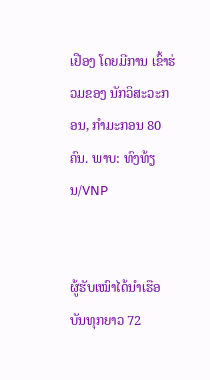ເຢືອງ ໂດຍມີການ ເຂົ້າຮ່ວມຂອງ ນັກວິສະວະກອນ, ກຳມະກອນ 80 ຄົນ. ພາບ: ທົງທ້ຽນ/VNP


ຜູ້ຮັບເໝົາໄດ້ນຳເຮືອບັນທຸກຍາວ 72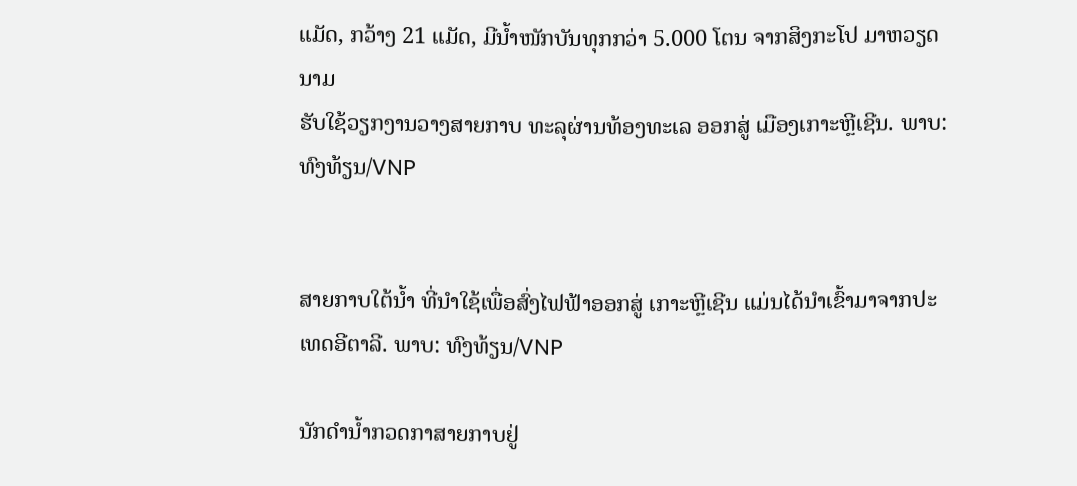ແມັດ, ກວ້າງ 21 ແມັດ, ມີນ້ຳໜັກບັນທຸກກວ່າ 5.000 ໂຕນ ຈາກສິງກະໂປ ມາຫວຽດນາມ
ຮັບໃຊ້ວຽກງານວາງສາຍກາບ ທະລຸຜ່ານທ້ອງທະເລ ອອກສູ່ ເມືອງເກາະຫຼີເຊີນ. ພາບ: ທົງທ້ຽນ/VNP


ສາຍກາບໃຕ້ນ້ຳ ທີ່ນຳໃຊ້ເພື່ອສົ່ງໄຟຟ້າອອກສູ່ ເກາະຫຼີເຊີນ ແມ່ນໄດ້ນຳເຂົ້າມາຈາກປະເທດອີຕາລີ. ພາບ: ທົງທ້ຽນ/VNP

ນັກດຳນ້ຳກວດກາສາຍກາບຢູ່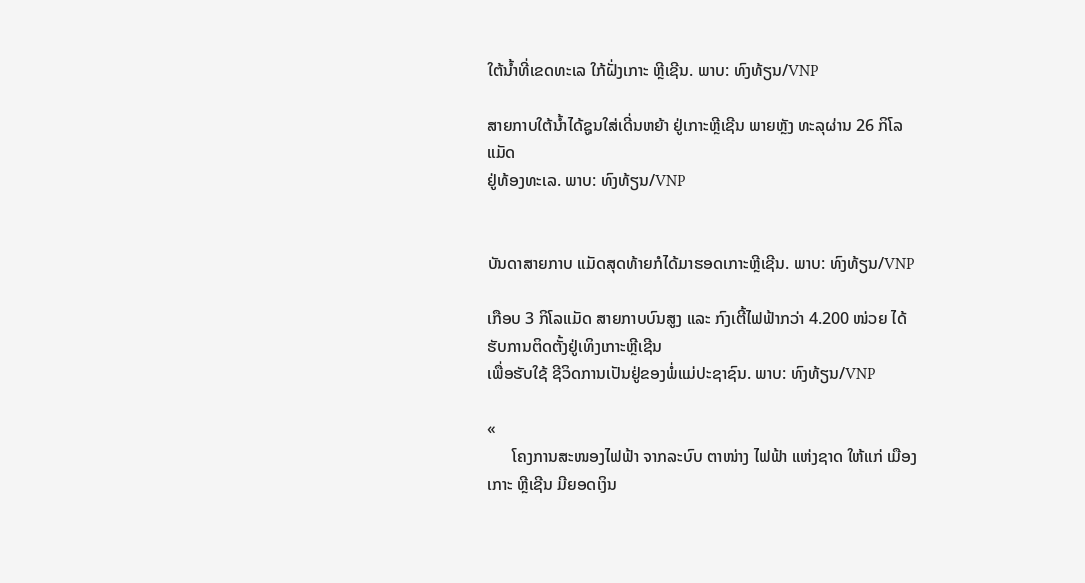ໃຕ້ນ້ຳທີ່ເຂດທະເລ ໃກ້ຝັ່ງເກາະ ຫຼີເຊີນ. ພາບ: ທົງທ້ຽນ/VNP

ສາຍກາບໃຕ້ນ້ຳໄດ້ຊູນໃສ່ເດີ່ນຫຍ້າ ຢູ່ເກາະຫຼີເຊີນ ພາຍຫຼັງ ທະລຸຜ່ານ 26 ກິໂລແມັດ
ຢູ່ທ້ອງທະເລ. ພາບ: ທົງທ້ຽນ/VNP


ບັນດາສາຍກາບ ແມັດສຸດທ້າຍກໍໄດ້ມາຮອດເກາະຫຼີເຊີນ. ພາບ: ທົງທ້ຽນ/VNP

ເກືອບ 3 ກິໂລແມັດ ສາຍກາບບົນສູງ ແລະ ກົງເຕີ້ໄຟຟ້າກວ່າ 4.200 ໜ່ວຍ ໄດ້ຮັບການຕິດຕັ້ງຢູ່ເທິງເກາະຫຼີເຊີນ
ເພື່ອຮັບໃຊ້ ຊີວິດການເປັນຢູ່ຂອງພໍ່ແມ່ປະຊາຊົນ. ພາບ: ທົງທ້ຽນ/VNP

«
      ໂຄງການສະໜອງໄຟຟ້າ ຈາກລະບົບ ຕາໜ່າງ ໄຟຟ້າ ແຫ່ງຊາດ ໃຫ້ແກ່ ເມືອງ ເກາະ ຫຼີເຊີນ ມີຍອດເງິນ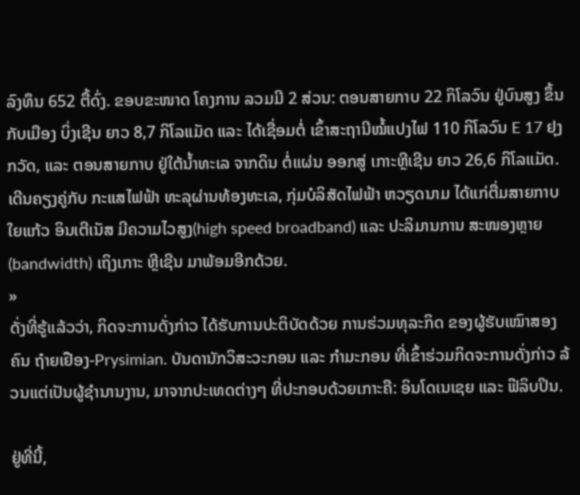ລົງທຶນ 652 ຕື້ດົ່ງ. ຂອບຂະໜາດ ໂຄງການ ລວມມີ 2 ສ່ວນ: ຕອນສາຍກາບ 22 ກິໂລວົນ ຢູ່ບົນສູງ ຂຶ້ນກັບເມືອງ ບິ່ງເຊີນ ຍາວ 8,7 ກິໂລແມັດ ແລະ ໄດ້ເຊື່ອມຕໍ່ ເຂົ້າສະຖານີໝໍ້ແປງໄຟ 110 ກິໂລວົນ E 17 ຢຸງກວັດ, ແລະ ຕອນສາຍກາບ ຢູ່ໃຕ້ນ້ຳທະເລ ຈາກດິນ ຕໍ່ແຜ່ນ ອອກສູ່ ເກາະຫຼີເຊີນ ຍາວ 26,6 ກິໂລແມັດ. ເດີນຄຽງຄູ່ກັບ ກະແສໄຟຟ້າ ທະລຸຜ່ານທ້ອງທະເລ, ກຸ່ມບໍລິສັດໄຟຟ້າ ຫວຽດນາມ ໄດ້ແກ່ຕື່ມສາຍກາບໃຍແກ້ວ ອິນເຕີເນັສ ມີຄວາມໄວສູງ(high speed broadband) ແລະ ປະລິມານການ ສະໜອງຫຼາຍ(bandwidth) ເຖິງເກາະ ຫຼີເຊີນ ມາພ້ອມອີກດ້ວຍ.
»
ດັ່ງທີ່ຮູ້ແລ້ວວ່າ, ກິດຈະການດັ່ງກ່າວ ໄດ້ຮັບການປະຕິບັດດ້ວຍ ການຮ່ວມທຸລະກິດ ຂອງຜູ້ຮັບເໝົາສອງຄົນ ຖ໋າຍເຢືອງ-Prysimian. ບັນດານັກວິສະວະກອນ ແລະ ກຳມະກອນ ທີ່ເຂົ້າຮ່ວມກິດຈະການດັ່ງກ່າວ ລ້ວນແຕ່ເປັນຜູ້ຊຳນານງານ, ມາຈາກປະເທດຕ່າງໆ ທີ່ປະກອບດ້ວຍເກາະຄື: ອິນໂດເນເຊຍ ແລະ ຟີລິບປິນ.

ຢູ່ທີ່ນີ້,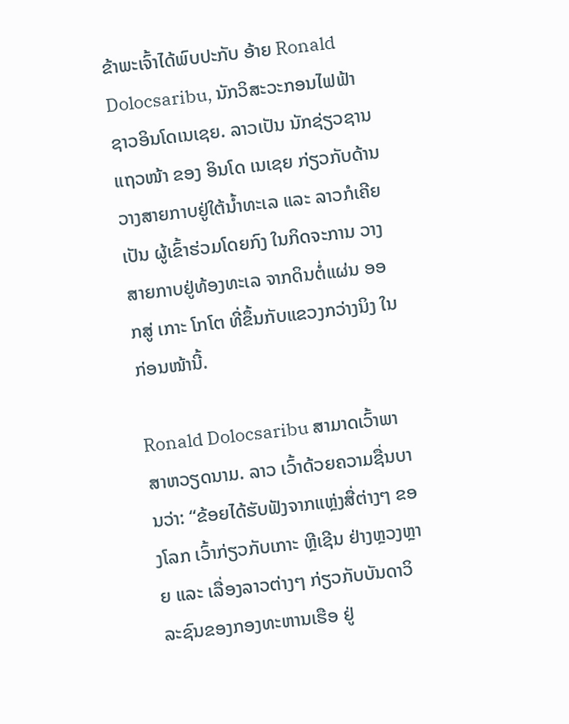ຂ້າພະເຈົ້າໄດ້ພົບປະກັບ ອ້າຍ Ronald Dolocsaribu, ນັກວິສະວະກອນໄຟຟ້າ ຊາວອິນໂດເນເຊຍ. ລາວເປັນ ນັກຊ່ຽວຊານແຖວໜ້າ ຂອງ ອິນໂດ ເນເຊຍ ກ່ຽວກັບດ້ານ ວາງສາຍກາບຢູ່ໃຕ້ນ້ຳທະເລ ແລະ ລາວກໍເຄີຍເປັນ ຜູ້ເຂົ້າຮ່ວມໂດຍກົງ ໃນກິດຈະການ ວາງສາຍກາບຢູ່ທ້ອງທະເລ ຈາກດິນຕໍ່ແຜ່ນ ອອກສູ່ ເກາະ ໂກໂຕ ທີ່ຂຶ້ນກັບແຂວງກວ່າງນິງ ໃນກ່ອນໜ້ານີ້.

Ronald Dolocsaribu ສາມາດເວົ້າພາສາຫວຽດນາມ. ລາວ ເວົ້າດ້ວຍຄວາມຊື່ນບານວ່າ: “ຂ້ອຍໄດ້ຮັບຟັງຈາກແຫຼ່ງສື່ຕ່າງໆ ຂອງໂລກ ເວົ້າກ່ຽວກັບເກາະ ຫຼີເຊີນ ຢ່າງຫຼວງຫຼາຍ ແລະ ເລື່ອງລາວຕ່າງໆ ກ່ຽວກັບບັນດາວິລະຊົນຂອງກອງທະຫານເຮືອ ຢູ່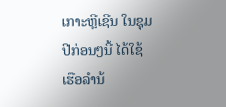ເກາະຫຼີເຊີນ ໃນຊຸມປີກ່ອນໆນີ້ ໄດ້ໃຊ້ເຮືອລຳນ້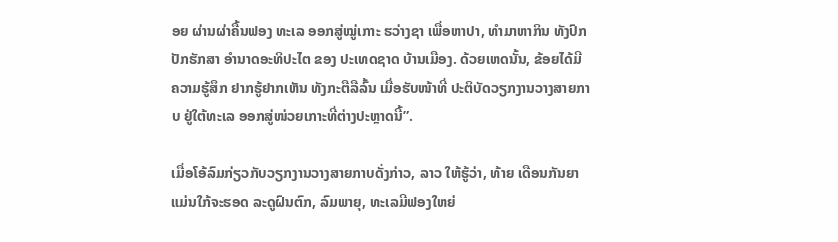ອຍ ຜ່ານຜ່າຄື້ນຟອງ ທະເລ ອອກສູ່ໝູ່ເກາະ ຮວ່າງຊາ ເພື່ອຫາປາ, ທຳມາຫາກິນ ທັງປົກປັກຮັກສາ ອຳນາດອະທິປະໄຕ ຂອງ ປະເທດຊາດ ບ້ານເມືອງ. ດ້ວຍເຫດນັ້ນ, ຂ້ອຍໄດ້ມີ ຄວາມຮູ້ສຶກ ຢາກຮູ້ຢາກເຫັນ ທັງກະຕືລືລົ້ນ ເມື່ອຮັບໜ້າທີ່ ປະຕິບັດວຽກງານວາງສາຍກາບ ຢູ່ໃຕ້ທະເລ ອອກສູ່ໜ່ວຍເກາະທີ່ຕ່າງປະຫຼາດນີ້”.

ເມື່ອໂອ້ລົມກ່ຽວກັບວຽກງານວາງສາຍກາບດັ່ງກ່າວ, ລາວ ໃຫ້ຮູ້ວ່າ, ທ້າຍ ເດືອນກັນຍາ ແມ່ນໃກ້ຈະຮອດ ລະດູຝົນຕົກ, ລົມພາຍຸ, ທະເລມີຟອງໃຫຍ່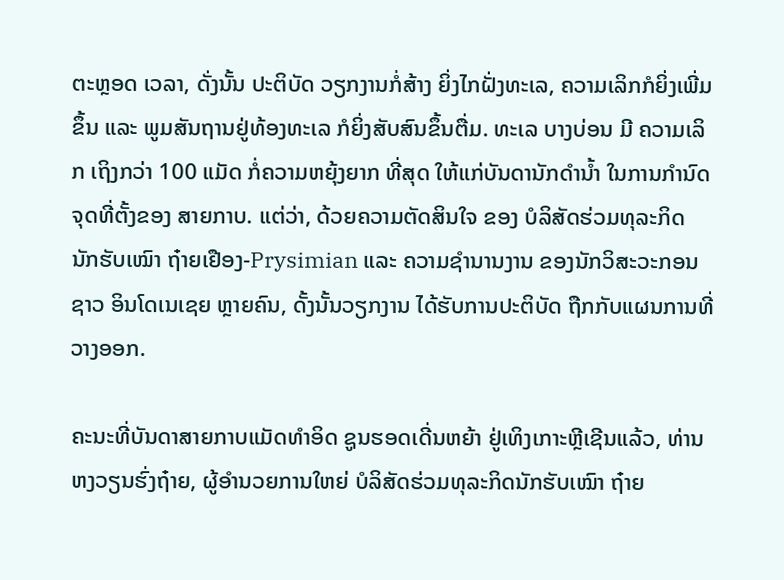ຕະຫຼອດ ເວລາ, ດັ່ງນັ້ນ ປະຕິບັດ ວຽກງານກໍ່ສ້າງ ຍິ່ງໄກຝັ່ງທະເລ, ຄວາມເລິກກໍຍິ່ງເພີ່ມຂຶ້ນ ແລະ ພູມສັນຖານຢູ່ທ້ອງທະເລ ກໍຍິ່ງສັບສົນຂຶ້ນຕື່ມ. ທະເລ ບາງບ່ອນ ມີ ຄວາມເລິກ ເຖິງກວ່າ 100 ແມັດ ກໍ່ຄວາມຫຍຸ້ງຍາກ ທີ່ສຸດ ໃຫ້ແກ່ບັນດານັກດຳນ້ຳ ໃນການກຳນົດຈຸດທີ່ຕັ້ງຂອງ ສາຍກາບ. ແຕ່ວ່າ, ດ້ວຍຄວາມຕັດສິນໃຈ ຂອງ ບໍລິສັດຮ່ວມທຸລະກິດ ນັກຮັບເໝົາ ຖ໋າຍເຢືອງ-Prysimian ແລະ ຄວາມຊຳນານງານ ຂອງນັກວິສະວະກອນຊາວ ອິນໂດເນເຊຍ ຫຼາຍຄົນ, ດັ້ງນັ້ນວຽກງານ ໄດ້ຮັບການປະຕິບັດ ຖືກກັບແຜນການທີ່ວາງອອກ.

ຄະນະທີ່ບັນດາສາຍກາບແມັດທຳອິດ ຊູນຮອດເດີ່ນຫຍ້າ ຢູ່ເທິງເກາະຫຼີເຊີນແລ້ວ, ທ່ານ ຫງວຽນຮົ່ງຖ໋າຍ, ຜູ້ອຳນວຍການໃຫຍ່ ບໍລິສັດຮ່ວມທຸລະກິດນັກຮັບເໝົາ ຖ໋າຍ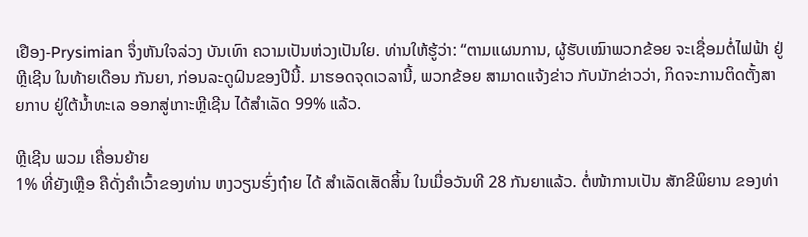ເຢືອງ-Prysimian ຈຶ່ງຫັນໃຈລ່ວງ ບັນເທົາ ຄວາມເປັນຫ່ວງເປັນໃຍ. ທ່ານໃຫ້ຮູ້ວ່າ: “ຕາມແຜນການ, ຜູ້ຮັບເໝົາພວກຂ້ອຍ ຈະເຊື່ອມຕໍ່ໄຟຟ້າ ຢູ່ຫຼີເຊີນ ໃນທ້າຍເດືອນ ກັນຍາ, ກ່ອນລະດູຝົນຂອງປີນີ້. ມາຮອດຈຸດເວລານີ້, ພວກຂ້ອຍ ສາມາດແຈ້ງຂ່າວ ກັບນັກຂ່າວວ່າ, ກິດຈະການຕິດຕັ້ງສາຍກາບ ຢູ່ໃຕ້ນ້ຳທະເລ ອອກສູ່ເກາະຫຼີເຊີນ ໄດ້ສຳເລັດ 99% ແລ້ວ.

ຫຼີເຊີນ ພວມ ເຄື່ອນຍ້າຍ
1% ທີ່ຍັງເຫຼືອ ຄືດັ່ງຄຳເວົ້າຂອງທ່ານ ຫງວຽນຮົ່ງຖ໋າຍ ໄດ້ ສຳເລັດເສັດສິ້ນ ໃນເມື່ອວັນທີ 28 ກັນຍາແລ້ວ. ຕໍ່ໜ້າການເປັນ ສັກຂີພິຍານ ຂອງທ່າ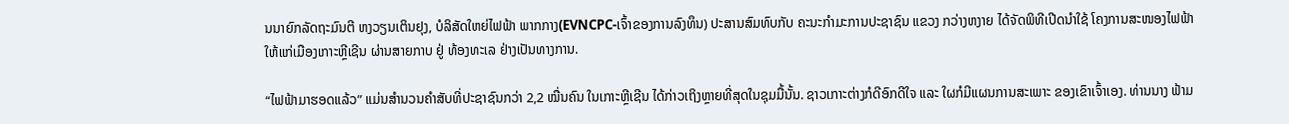ນນາຍົກລັດຖະມົນຕີ ຫງວຽນເຕິນຢຸງ, ບໍລິສັດໃຫຍ່ໄຟຟ້າ ພາກກາງ(EVNCPC-ເຈົ້າຂອງການລົງທຶນ) ປະສານສົມທົບກັບ ຄະນະກຳມະການປະຊາຊົນ ແຂວງ ກວ່າງຫງາຍ ໄດ້ຈັດພິທີເປີດນຳໃຊ້ ໂຄງການສະໜອງໄຟຟ້າ ໃຫ້ແກ່ເມືອງເກາະຫຼີເຊີນ ຜ່ານສາຍກາບ ຢູ່ ທ້ອງທະເລ ຢ່າງເປັນທາງການ.

“ໄຟຟ້າມາຮອດແລ້ວ” ແມ່ນສຳນວນຄຳສັບທີ່ປະຊາຊົນກວ່າ 2,2 ໝື່ນຄົນ ໃນເກາະຫຼີເຊີນ ໄດ້ກ່າວເຖິງຫຼາຍທີ່ສຸດໃນຊຸມມື້ນັ້ນ. ຊາວເກາະຕ່າງກໍດີອົກດີໃຈ ແລະ ໃຜກໍມີແຜນການສະເພາະ ຂອງເຂົາເຈົ້າເອງ. ທ່ານນາງ ຟ້າມ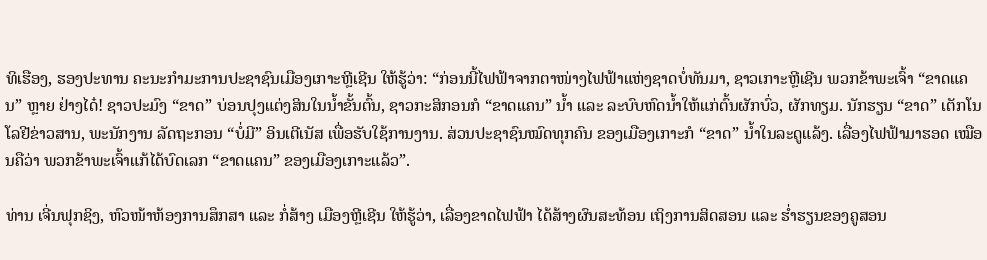ທິເຮືອງ, ຮອງປະທານ ຄະນະກຳມະການປະຊາຊົນເມືອງເກາະຫຼີເຊີນ ໃຫ້ຮູ້ວ່າ: “ກ່ອນນີ້ໄຟຟ້າຈາກຕາໜ່າງໄຟຟ້າແຫ່ງຊາດບໍ່ທັນມາ, ຊາວເກາະຫຼີເຊີນ ພວກຂ້າພະເຈົ້າ “ຂາດແຄນ” ຫຼາຍ ຢ່າງໄດ໋! ຊາວປະມົງ “ຂາດ” ບ່ອນປຸງແຕ່ງສິນໃນນ້ຳຂັ້ນຕົ້ນ, ຊາວກະສິກອນກໍ “ຂາດແຄນ” ນ້ຳ ແລະ ລະບົບຫົດນ້ຳໃຫ້ແກ່ຕົ້ນຜັກບົ່ວ, ຜັກທຽມ. ນັກຮຽນ “ຂາດ” ເຕັກໂນໂລຢີຂ່າວສານ, ພະນັກງານ ລັດຖະກອນ “ບໍ່ມີ” ອິນເຕີເນັສ ເພື່ອຮັບໃຊ້ການງານ. ສ່ວນປະຊາຊົນໝົດທຸກຄົນ ຂອງເມືອງເກາະກໍ “ຂາດ” ນ້ຳໃນລະດູແລ້ງ. ເລື່ອງໄຟຟ້າມາຮອດ ເໝືອນຄືວ່າ ພວກຂ້າພະເຈົ້າແກ້ໄດ້ບົດເລກ “ຂາດແຄນ” ຂອງເມືອງເກາະແລ້ວ”.

ທ່ານ ເຈີ່ນຟຸກຊິງ, ຫົວໜ້າຫ້ອງການສຶກສາ ແລະ ກໍ່ສ້າງ ເມືອງຫຼີເຊີນ ໃຫ້ຮູ້ວ່າ, ເລື່ອງຂາດໄຟຟ້າ ໄດ້ສ້າງຜົນສະທ້ອນ ເຖິງການສິດສອນ ແລະ ຮ່ຳຮຽນຂອງຄູສອນ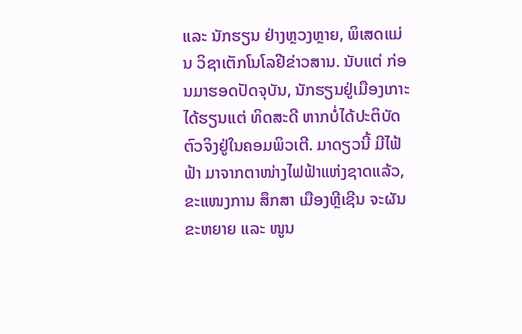ແລະ ນັກຮຽນ ຢ່າງຫຼວງຫຼາຍ, ພິເສດແມ່ນ ວິຊາເຕັກໂນໂລຢີຂ່າວສານ. ນັບແຕ່ ກ່ອນມາຮອດປັດຈຸບັນ, ນັກຮຽນຢູ່ເມືອງເກາະ ໄດ້ຮຽນແຕ່ ທິດສະດີ ຫາກບໍ່ໄດ້ປະຕິບັດຕົວຈິງຢູ່ໃນຄອມພິວເຕີ. ມາດຽວນີ້ ມີໄຟ້ຟ້າ ມາຈາກຕາໜ່າງໄຟຟ້າແຫ່ງຊາດແລ້ວ, ຂະແໜງການ ສຶກສາ ເມືອງຫຼີເຊີນ ຈະຜັນຂະຫຍາຍ ແລະ ໜູນ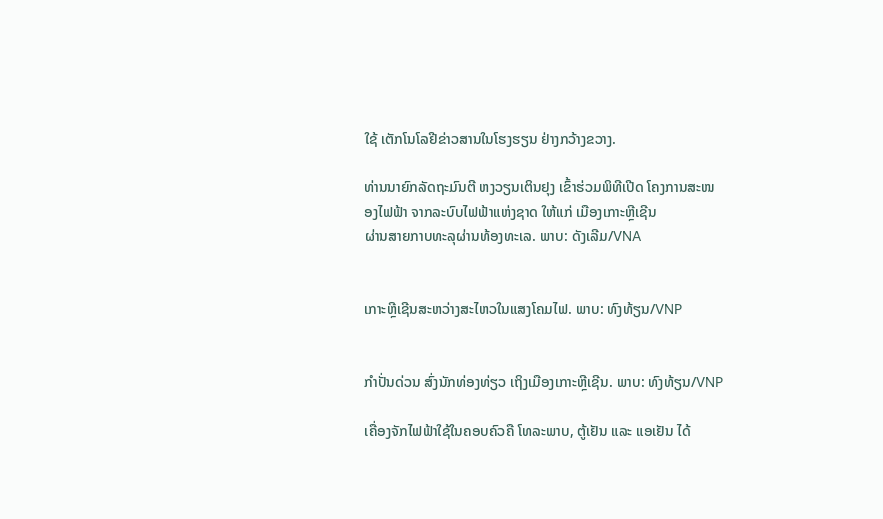ໃຊ້ ເຕັກໂນໂລຢີຂ່າວສານໃນໂຮງຮຽນ ຢ່າງກວ້າງຂວາງ.

ທ່ານນາຍົກລັດຖະມົນຕີ ຫງວຽນເຕິນຢຸງ ເຂົ້າຮ່ວມພິທີເປີດ ໂຄງການສະໜອງໄຟຟ້າ ຈາກລະບົບໄຟຟ້າແຫ່ງຊາດ ໃຫ້ແກ່ ເມືອງເກາະຫຼີເຊີນ
ຜ່ານສາຍກາບທະລຸຜ່ານທ້ອງທະເລ. ພາບ: ດັງເລີມ/VNA


ເກາະຫຼີເຊີນສະຫວ່າງສະໄຫວໃນແສງໂຄມໄຟ. ພາບ: ທົງທ້ຽນ/VNP


ກຳປັ່ນດ່ວນ ສົ່ງນັກທ່ອງທ່ຽວ ເຖິງເມືອງເກາະຫຼີເຊີນ. ພາບ: ທົງທ້ຽນ/VNP

ເຄື່ອງຈັກໄຟຟ້າໃຊ້ໃນຄອບຄົວຄື ໂທລະພາບ, ຕູ້ເຢັນ ແລະ ແອເຢັນ ໄດ້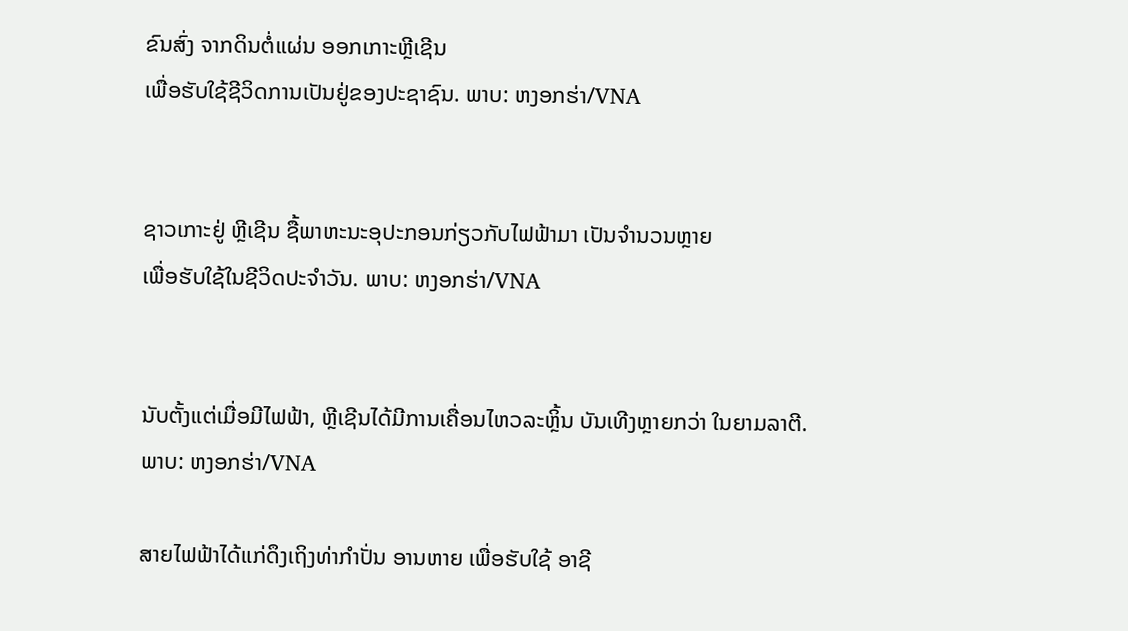ຂົນສົ່ງ ຈາກດິນຕໍ່ແຜ່ນ ອອກເກາະຫຼີເຊີນ
ເພື່ອຮັບໃຊ້ຊີວິດການເປັນຢູ່ຂອງປະຊາຊົນ. ພາບ: ຫງອກຮ່າ/VNA


ຊາວເກາະຢູ່ ຫຼີເຊີນ ຊື້ພາຫະນະອຸປະກອນກ່ຽວກັບໄຟຟ້າມາ ເປັນຈຳນວນຫຼາຍ
ເພື່ອຮັບໃຊ້ໃນຊີວິດປະຈຳວັນ. ພາບ: ຫງອກຮ່າ/VNA


ນັບຕັ້ງແຕ່ເມື່ອມີໄຟຟ້າ, ຫຼີເຊີນໄດ້ມີການເຄື່ອນໄຫວລະຫຼິ້ນ ບັນເທີງຫຼາຍກວ່າ ໃນຍາມລາຕີ. ພາບ: ຫງອກຮ່າ/VNA

ສາຍໄຟຟ້າໄດ້ແກ່ດຶງເຖິງທ່າກຳປັ່ນ ອານຫາຍ ເພື່ອຮັບໃຊ້ ອາຊີ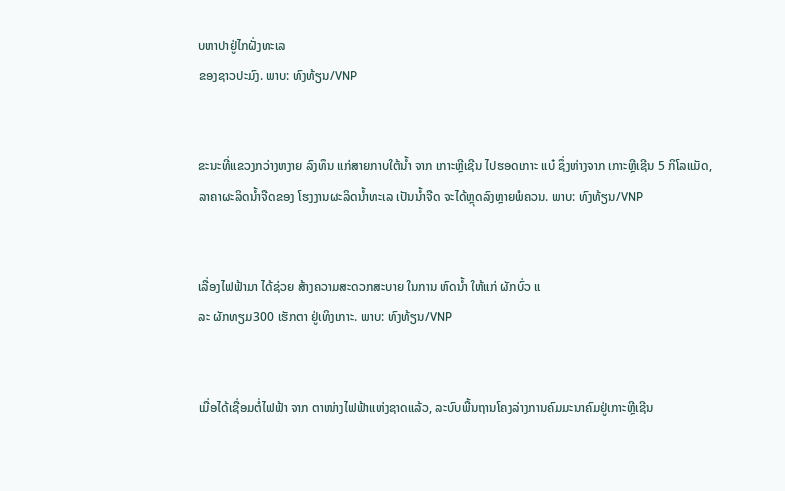ບຫາປາຢູ່ໄກຝັ່ງທະເລ
ຂອງຊາວປະມົງ. ພາບ: ທົງທ້ຽນ/VNP


ຂະນະທີ່ແຂວງກວ່າງຫງາຍ ລົງທຶນ ແກ່ສາຍກາບໃຕ້ນ້ຳ ຈາກ ເກາະຫຼີເຊີນ ໄປຮອດເກາະ ແບ໋ ຊຶ່ງຫ່າງຈາກ ເກາະຫຼີເຊີນ 5 ກິໂລແມັດ,
ລາຄາຜະລິດນ້ຳຈືດຂອງ ໂຮງງານຜະລິດນ້ຳທະເລ ເປັນນ້ຳຈືດ ຈະໄດ້ຫຼຸດລົງຫຼາຍພໍຄວນ. ພາບ: ທົງທ້ຽນ/VNP


ເລື່ອງໄຟຟ້າມາ ໄດ້ຊ່ວຍ ສ້າງຄວາມສະດວກສະບາຍ ໃນການ ຫົດນ້ຳ ໃຫ້ແກ່ ຜັກບົ່ວ ແ
ລະ ຜັກທຽມ300 ເຮັກຕາ ຢູ່ເທິງເກາະ. ພາບ: ທົງທ້ຽນ/VNP


ເມື່ອໄດ້ເຊື່ອມຕໍ່ໄຟຟ້າ ຈາກ ຕາໜ່າງໄຟຟ້າແຫ່ງຊາດແລ້ວ, ລະບົບພື້ນຖານໂຄງລ່າງການຄົມມະນາຄົມຢູ່ເກາະຫຼີເຊີນ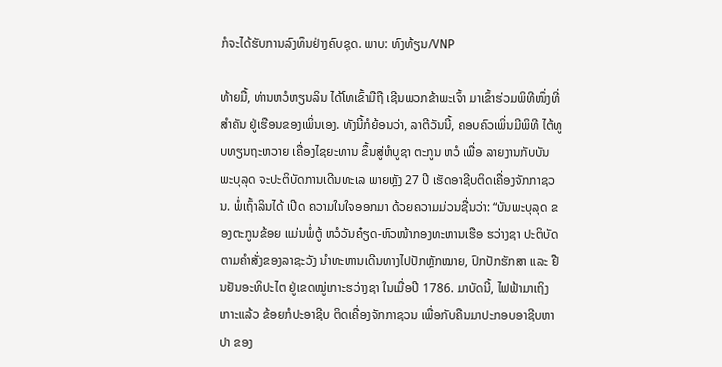ກໍຈະໄດ້ຮັບການລົງທຶນຢ່າງຄົບຊຸດ. ພາບ: ທົງທ້ຽນ/VNP

ທ້າຍມື້, ທ່ານຫວໍຫຽນລິນ ໄດ້ໂທເຂົ້າມືຖື ເຊີນພວກຂ້າພະເຈົ້າ ມາເຂົ້າຮ່ວມພິທີໜຶ່ງທີ່ສຳຄັນ ຢູ່ເຮືອນຂອງເພິ່ນເອງ. ທັງນີ້ກໍຍ້ອນວ່າ, ລາຕີວັນນີ້, ຄອບຄົວເພິ່ນມີພິທີ ໄຕ້ທູບທຽນຖະຫວາຍ ເຄື່ອງໄຊຍະທານ ຂຶ້ນສູ່ຫໍບູຊາ ຕະກູນ ຫວໍ ເພື່ອ ລາຍງານກັບບັນພະບຸລຸດ ຈະປະຕິບັດການເດີນທະເລ ພາຍຫຼັງ 27 ປີ ເຮັດອາຊີບຕິດເຄື່ອງຈັກກາຊວນ. ພໍ່ເຖົ້າລິນໄດ້ ເປີດ ຄວາມໃນໃຈອອກມາ ດ້ວຍຄວາມມ່ວນຊື່ນວ່າ: “ບັນພະບຸລຸດ ຂອງຕະກູນຂ້ອຍ ແມ່ນພໍ່ຕູ້ ຫວໍວັນຄ໋ຽດ-ຫົວໜ້າກອງທະຫານເຮືອ ຮວ່າງຊາ ປະຕິບັດຕາມຄຳສັ່ງຂອງລາຊະວັງ ນຳທະຫານເດີນທາງໄປປັກຫຼັກໝາຍ, ປົກປັກຮັກສາ ແລະ ຢືນຢັນອະທິປະໄຕ ຢູ່ເຂດໝູ່ເກາະຮວ່າງຊາ ໃນເມື່ອປີ 1786. ມາບັດນີ້, ໄຟຟ້າມາເຖິງເກາະແລ້ວ ຂ້ອຍກໍປະອາຊີບ ຕິດເຄື່ອງຈັກກາຊວນ ເພື່ອກັບຄືນມາປະກອບອາຊີບຫາປາ ຂອງ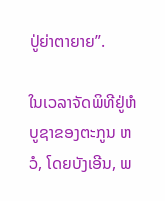ປູ່ຍ່າຕາຍາຍ”.

ໃນເວລາຈັດພິທີຢູ່ຫໍບູຊາຂອງຕະກູນ ຫວໍ, ໂດຍບັງເອີນ, ພ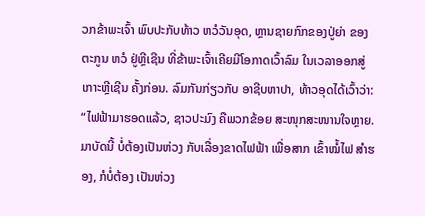ວກຂ້າພະເຈົ້າ ພົບປະກັບທ້າວ ຫວໍວັນອຸດ, ຫຼານຊາຍກົກຂອງປູ່ຍ່າ ຂອງຕະກູນ ຫວໍ ຢູ່ຫຼີເຊີນ ທີ່ຂ້າພະເຈົ້າເຄີຍມີໂອກາດເວົ້າລົມ ໃນເວລາອອກສູ່ ເກາະຫຼີເຊີນ ຄັ້ງກ່ອນ. ລົມກັນກ່ຽວກັບ ອາຊີບຫາປາ, ທ້າວອຸດໄດ້ເວົ້າວ່າ: “ໄຟຟ້າມາຮອດແລ້ວ, ຊາວປະມົງ ຄືພວກຂ້ອຍ ສະໜຸກສະໜານໃຈຫຼາຍ. ມາບັດນີ້ ບໍ່ຕ້ອງເປັນຫ່ວງ ກັບເລື່ອງຂາດໄຟຟ້າ ເພື່ອສາກ ເຂົ້າໝໍ້ໄຟ ສຳຮອງ, ກໍບໍ່ຕ້ອງ ເປັນຫ່ວງ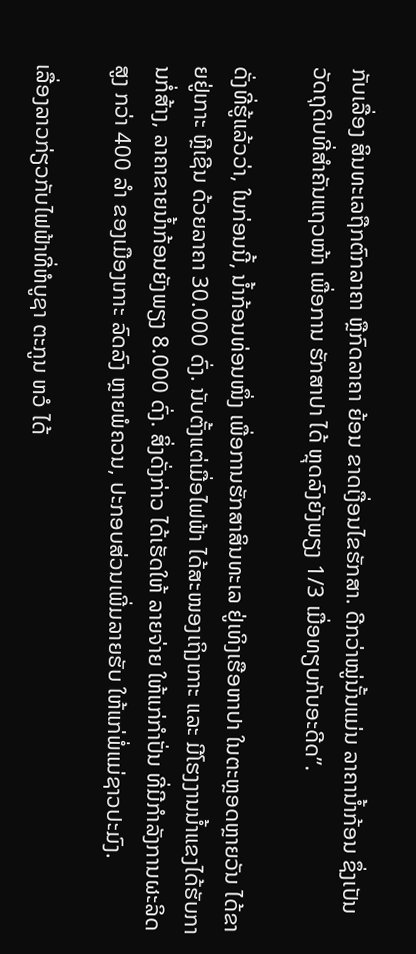ກັບເລື່ອງ ສິນທະເລຖືກຕົກລາຄາ ຫຼືກົດລາຄາ ຍ້ອນ ຂາດເງື່ອນໄຂຮັກສາ. ດີກວ່າໝູ່ນັ້ນແມ່ນ ລາຄານ້ຳກ້ອນ ຊຶ່ງເປັນ ວັດຖຸດິບທີ່ສຳຄັນແຖວໜ້າ ເພື່ອການ ຮັກສາປາ ໄດ້ ຫຼຸດລົງຍັງພຽງ 1/3 ເມື່ອທຽບກັບອະດີດ”.

ດັ່ງທີ່ຮູ້ແລ້ວວ່າ, ໃນກ່ອນນີ້, ນ້ຳກ້ອນທ່ອນໜຶ່ງ ເພື່ອການຮັກສາສິນທະເລ ຢູ່ເທິງເຮືອຫາປາ ໃນຕະຫຼອດຫຼາຍວັນ ໄດ້ຂາຍຢູ່ເກາະ ຫຼີເຊີນ ດ້ວຍລາຄາ 30.000 ດົ່ງ. ນັບຕັ້ງແຕ່ເມື່ອໄຟຟ້າ ໄດ້ສະໜອງເຖິງເກາະ ແລະ ມີໂຮງງານນ້ຳແຂງໄດ້ຮັບການກໍ່ສ້າງ, ລາຄາຂາຍນ້ຳກ້ອນຍັງພຽງ 8.000 ດົ່ງ. ສິ່ງດັ່ງກ່າວ ໄດ້ເຮັດໃຫ້ ລາຍຈ່າຍ ໃຫ້ແກ່ກຳປັ່ນ ທີ່ມີກຳລັງການຜະລິດສູງ ກວ່າ 400 ລຳ ຂອງເມືອງເກາະ ລົດລົງ ຫຼາຍພໍຄວນ, ປະກອບສ່ວນເພີ່ມລາຍຮັບ ໃຫ້ແກ່ພໍ່ແມ່ຊາວປະມົງ.

ເລື່ອງລາວກ່ຽວກັບໄຟຟ້າທີ່ຫໍບູຊາ ຕະກູນ ຫວໍ ໄດ້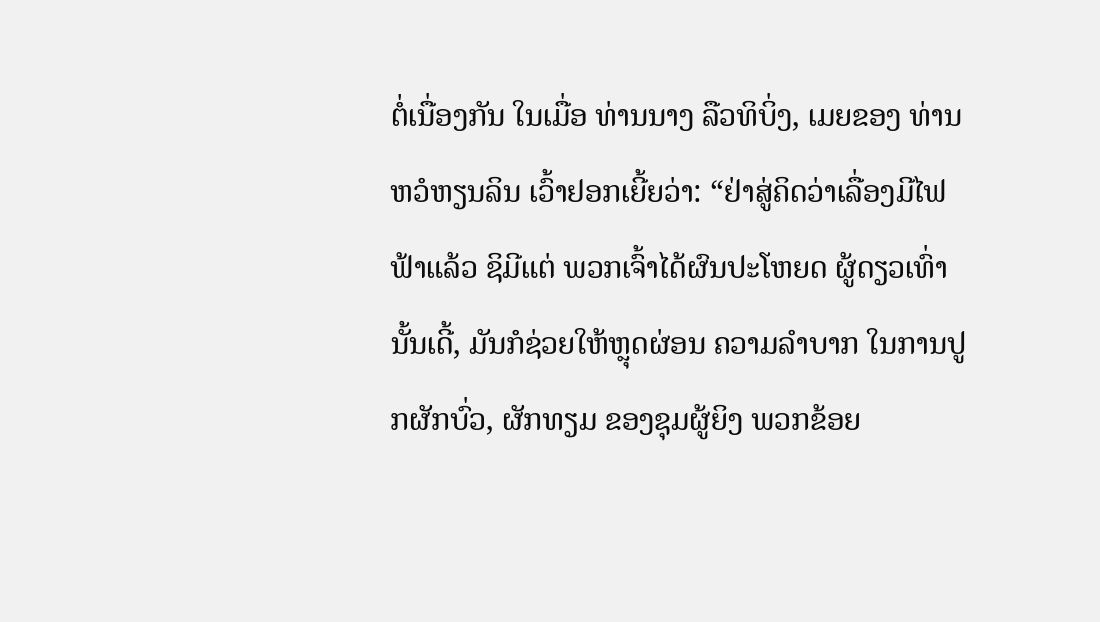ຕໍ່ເນື່ອງກັນ ໃນເມື່ອ ທ່ານນາງ ລືວທິບິ່ງ, ເມຍຂອງ ທ່ານ ຫວໍຫຽນລິນ ເວົ້າຢອກເຍີ້ຍວ່າ: “ຢ່າສູ່ຄິດວ່າເລື່ອງມີໄຟຟ້າແລ້ວ ຊິມີແຕ່ ພວກເຈົ້າໄດ້ຜົນປະໂຫຍດ ຜູ້ດຽວເທົ່ານັ້ນເດີ້, ມັນກໍຊ່ວຍໃຫ້ຫຼຸດຜ່ອນ ຄວາມລຳບາກ ໃນການປູກຜັກບົ່ວ, ຜັກທຽມ ຂອງຊຸມຜູ້ຍິງ ພວກຂ້ອຍ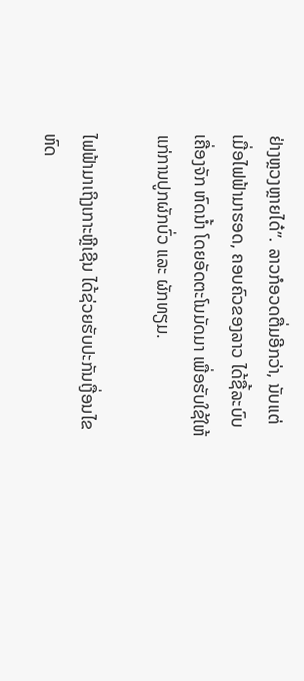ຢ່າງຫຼວງຫຼາຍໄດ໋”. ລາວກໍອວດຕື່ມອີກວ່າ, ນັບແຕ່ ເມື່ອໄຟຟ້າມາຮອດ, ຄອບຄົວຂອງລາວ ໄດ້ຊື້ລະບົບເຄື່ອງຈັກ ຫົດນ້ຳ ໂດຍອັດຕະໂນມັດມາ ເພື່ອຮັບໃຊ້ໃຫ້ແກ່ການປູກຜັກບົ່ວ ແລະ ຜັກທຽມ.

ໄຟຟ້າມາເຖິງເກາະຫຼີເຊີນ ໄດ້ຊ່ວຍຮັບປະກັນເງື່ອນໄຂຫົດ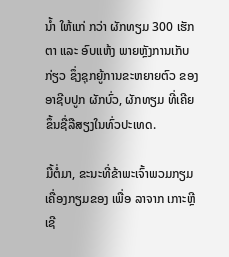ນ້ຳ ໃຫ້ແກ່ ກວ່າ ຜັກທຽມ 300 ເຮັກຕາ ແລະ ອົບແຫ້ງ ພາຍຫຼັງການເກັບກ່ຽວ ຊຶ່ງຊຸກຍູ້ການຂະຫຍາຍຕົວ ຂອງອາຊີບປູກ ຜັກບົ່ວ, ຜັກທຽມ ທີ່ເຄີຍຂຶ້ນຊື່ລືສຽງໃນທົ່ວປະເທດ.

ມື້ຕໍ່ມາ, ຂະນະທີ່ຂ້າພະເຈົ້າພວມກຽມເຄື່ອງກຽມຂອງ ເພື່ອ ລາຈາກ ເກາະຫຼີເຊີ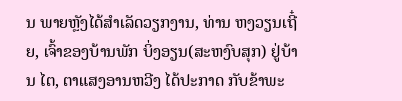ນ ພາຍຫຼັງໄດ້ສຳເລັດວຽກງານ, ທ່ານ ຫງວຽນເຖີ໋ຍ, ເຈົ້າຂອງບ້ານພັກ ບິ່ງອຽນ(ສະຫງົບສຸກ) ຢູ່ບ້ານ ໄຕ, ຕາແສງອານຫວີງ ໄດ້ປະກາດ ກັບຂ້າພະ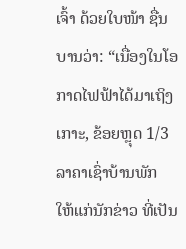ເຈົ້າ ດ້ວຍໃບໜ້າ ຊື່ນບານວ່າ: “ເນື່ອງໃນໂອກາດໄຟຟ້າໄດ້ມາເຖິງເກາະ, ຂ້ອຍຫຼຸດ 1/3 ລາຄາເຊົ່າບ້ານພັກ ໃຫ້ແກ່ນັກຂ່າວ ທີ່ເປັນ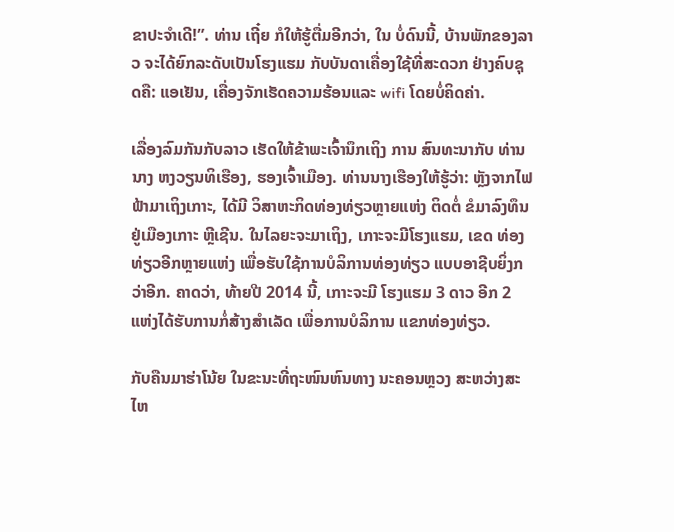ຂາປະຈຳເດີ!”. ທ່ານ ເຖີ໋ຍ ກໍໃຫ້ຮູ້ຕື່ມອີກວ່າ, ໃນ ບໍ່ດົນນີ້, ບ້ານພັກຂອງລາວ ຈະໄດ້ຍົກລະດັບເປັນໂຮງແຮມ ກັບບັນດາເຄື່ອງໃຊ້ທີ່ສະດວກ ຢ່າງຄົບຊຸດຄື: ແອເຢັນ, ເຄື່ອງຈັກເຮັດຄວາມຮ້ອນແລະ wifi ໂດຍບໍ່ຄິດຄ່າ.

ເລື່ອງລົມກັນກັບລາວ ເຮັດໃຫ້ຂ້າພະເຈົ້ານຶກເຖິງ ການ ສົນທະນາກັບ ທ່ານນາງ ຫງວຽນທິເຮືອງ, ຮອງເຈົ້າເມືອງ. ທ່ານນາງເຮືອງໃຫ້ຮູ້ວ່າ: ຫຼັງຈາກໄຟຟ້າມາເຖິງເກາະ, ໄດ້ມີ ວິສາຫະກິດທ່ອງທ່ຽວຫຼາຍແຫ່ງ ຕິດຕໍ່ ຂໍມາລົງທຶນຢູ່ເມືອງເກາະ ຫຼີເຊີນ. ໃນໄລຍະຈະມາເຖິງ, ເກາະຈະມີໂຮງແຮມ, ເຂດ ທ່ອງທ່ຽວອີກຫຼາຍແຫ່ງ ເພື່ອຮັບໃຊ້ການບໍລິການທ່ອງທ່ຽວ ແບບອາຊີບຍິ່ງກວ່າອີກ. ຄາດວ່າ, ທ້າຍປີ 2014 ນີ້, ເກາະຈະມີ ໂຮງແຮມ 3 ດາວ ອີກ 2 ແຫ່ງໄດ້ຮັບການກໍ່ສ້າງສຳເລັດ ເພື່ອການບໍລິການ ແຂກທ່ອງທ່ຽວ.

ກັບຄືນມາຮ່າໂນ້ຍ ໃນຂະນະທີ່ຖະໜົນຫົນທາງ ນະຄອນຫຼວງ ສະຫວ່າງສະໄຫ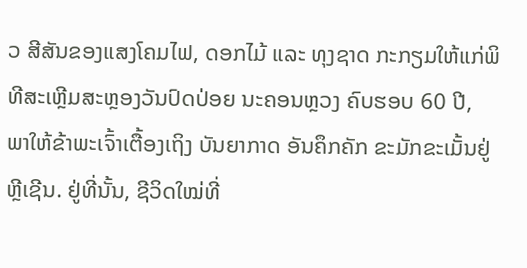ວ ສີສັນຂອງແສງໂຄມໄຟ, ດອກໄມ້ ແລະ ທຸງຊາດ ກະກຽມໃຫ້ແກ່ພິທີສະເຫຼີມສະຫຼອງວັນປົດປ່ອຍ ນະຄອນຫຼວງ ຄົບຮອບ 60 ປີ, ພາໃຫ້ຂ້າພະເຈົ້າເຕື້ອງເຖິງ ບັນຍາກາດ ອັນຄຶກຄັກ ຂະມັກຂະເມັ້ນຢູ່ ຫຼີເຊີນ. ຢູ່ທີ່ນັ້ນ, ຊີວິດໃໝ່ທີ່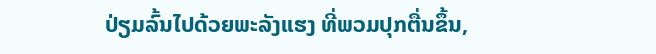ປ່ຽມລົ້ນໄປດ້ວຍພະລັງແຮງ ທີ່ພວມປຸກຕື່ນຂຶ້ນ,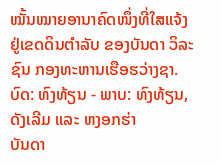ໝັ້ນໝາຍອານາຄົດໜຶ່ງທີ່ໃສແຈ້ງ ຢູ່ເຂດດິນຕຳລັບ ຂອງບັນດາ ວິລະຊົນ ກອງທະຫານເຮືອຮວ່າງຊາ.
ບົດ: ທົງທ້ຽນ - ພາບ: ທົງທ້ຽນ, ດັງເລີມ ແລະ ຫງອກຮ່າ
ບັນດາ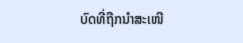ບົດທີ່ຖືກນຳສະເໜີ